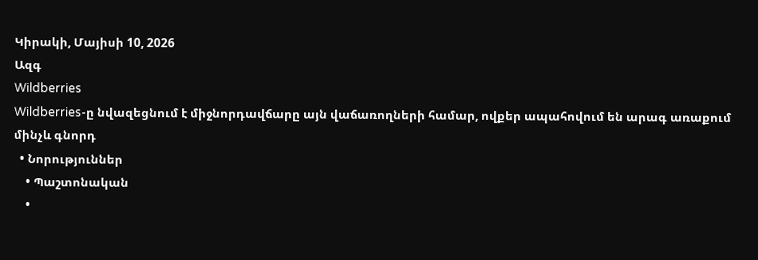Կիրակի, Մայիսի 10, 2026
Ազգ
Wildberries
Wildberries-ը նվազեցնում է միջնորդավճարը այն վաճառողների համար, ովքեր ապահովում են արագ առաքում մինչև գնորդ
  • Նորություններ
    • Պաշտոնական
    •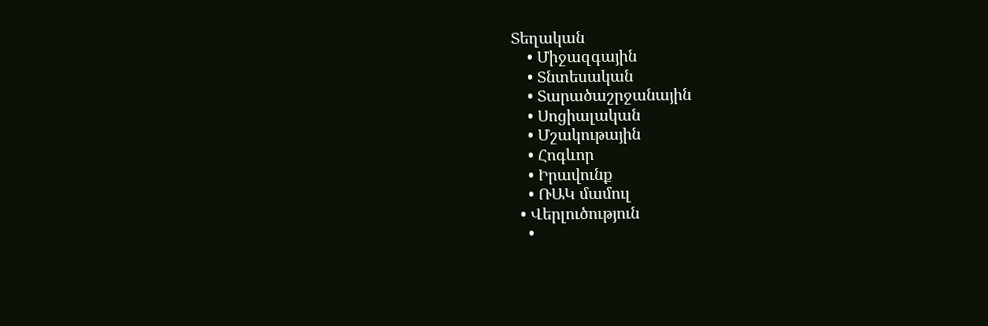Տեղական
    • Միջազգային
    • Տնտեսական
    • Տարածաշրջանային
    • Սոցիալական
    • Մշակութային
    • Հոգևոր
    • Իրավունք
    • ՌԱԿ մամուլ
  • Վերլուծություն
    •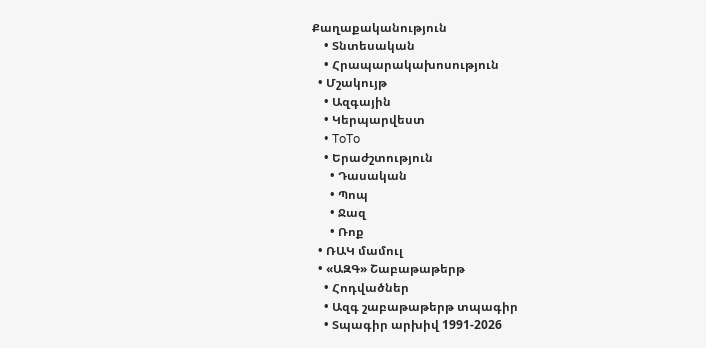Քաղաքականություն
    • Տնտեսական
    • Հրապարակախոսություն
  • Մշակույթ
    • Ազգային
    • Կերպարվեստ
    • ToTo
    • Երաժշտություն
      • Դասական
      • Պոպ
      • Ջազ
      • Ռոք
  • ՌԱԿ մամուլ
  • «ԱԶԳ» Շաբաթաթերթ
    • Հոդվածներ
    • Ազգ շաբաթաթերթ տպագիր
    • Տպագիր արխիվ 1991-2026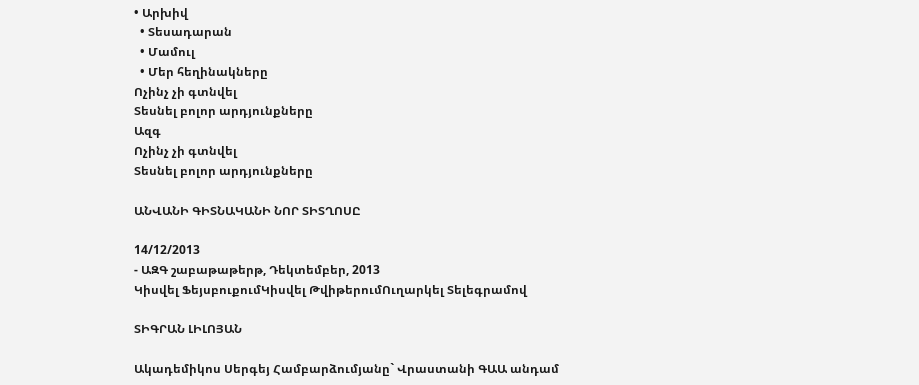• Արխիվ
  • Տեսադարան
  • Մամուլ
  • Մեր հեղինակները
Ոչինչ չի գտնվել
Տեսնել բոլոր արդյունքները
Ազգ
Ոչինչ չի գտնվել
Տեսնել բոլոր արդյունքները

ԱՆՎԱՆԻ ԳԻՏՆԱԿԱՆԻ ՆՈՐ ՏԻՏՂՈՍԸ

14/12/2013
- ԱԶԳ շաբաթաթերթ, Դեկտեմբեր, 2013
Կիսվել ՖեյսբուքումԿիսվել ԹվիթերումՈւղարկել Տելեգրամով

ՏԻԳՐԱՆ ԼԻԼՈՅԱՆ

Ակադեմիկոս Սերգեյ Համբարձումյանը` Վրաստանի ԳԱԱ անդամ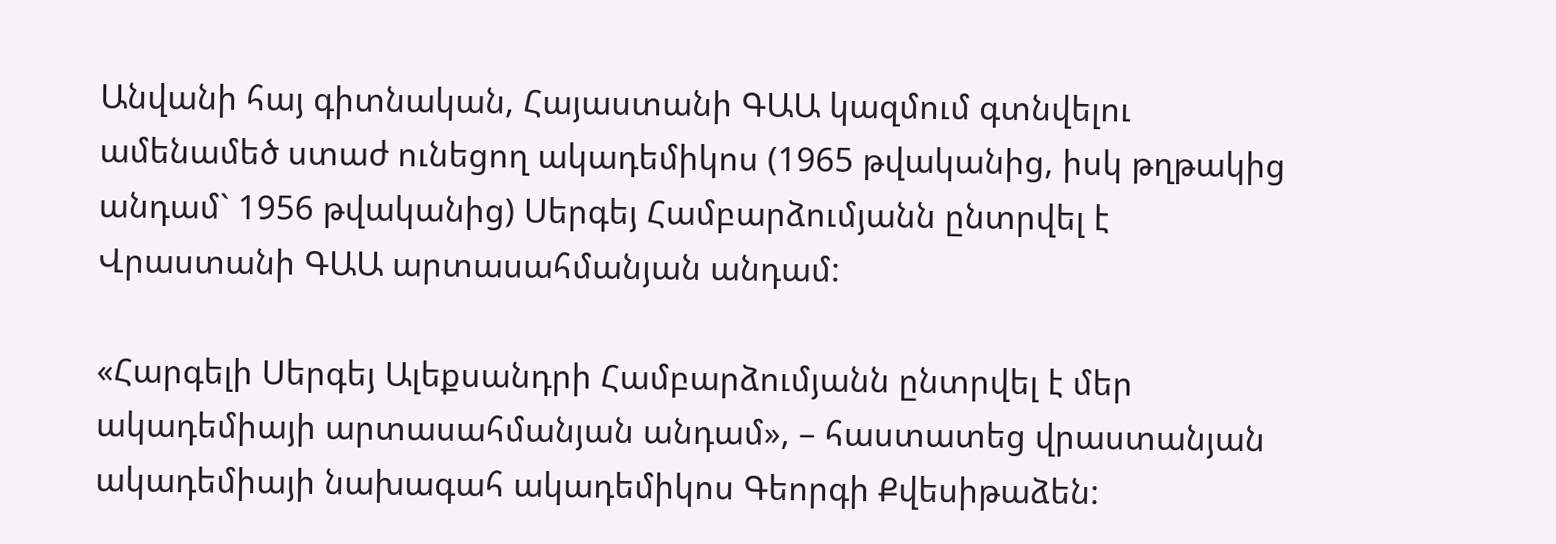Անվանի հայ գիտնական, Հայաստանի ԳԱԱ կազմում գտնվելու ամենամեծ ստաժ ունեցող ակադեմիկոս (1965 թվականից, իսկ թղթակից անդամ` 1956 թվականից) Սերգեյ Համբարձումյանն ընտրվել է Վրաստանի ԳԱԱ արտասահմանյան անդամ:

«Հարգելի Սերգեյ Ալեքսանդրի Համբարձումյանն ընտրվել է մեր ակադեմիայի արտասահմանյան անդամ», – հաստատեց վրաստանյան ակադեմիայի նախագահ ակադեմիկոս Գեորգի Քվեսիթաձեն: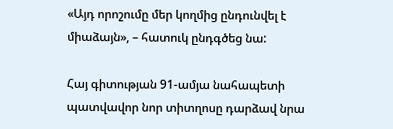«Այդ որոշումը մեր կողմից ընդունվել է միաձայն», – հատուկ ընդգծեց նա:

Հայ գիտության 91-ամյա նահապետի պատվավոր նոր տիտղոսը դարձավ նրա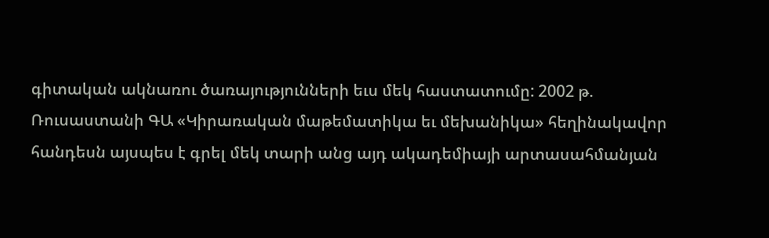գիտական ակնառու ծառայությունների եւս մեկ հաստատումը: 2002 թ. Ռուսաստանի ԳԱ «Կիրառական մաթեմատիկա եւ մեխանիկա» հեղինակավոր հանդեսն այսպես է գրել մեկ տարի անց այդ ակադեմիայի արտասահմանյան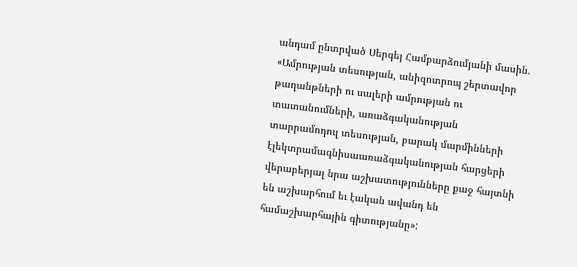անդամ ընտրված Սերգեյ Համբարձումյանի մասին. «Ամրության տեսության, անիզոտրոպ շերտավոր թաղանթների ու սալերի ամրության ու տատանումների, առաձգականության տարրամոդուլ տեսության, բարակ մարմինների էլեկտրամագնիսաառաձգականության հարցերի վերաբերյալ նրա աշխատությունները քաջ հայտնի են աշխարհում եւ էական ավանդ են համաշխարհային գիտությանը»: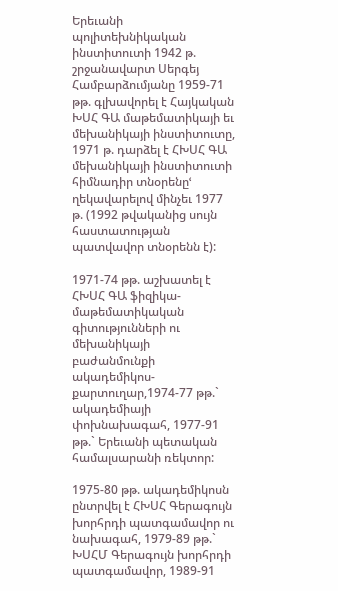Երեւանի պոլիտեխնիկական ինստիտուտի 1942 թ. շրջանավարտ Սերգեյ Համբարձումյանը 1959-71 թթ. գլխավորել է Հայկական ԽՍՀ ԳԱ մաթեմատիկայի եւ մեխանիկայի ինստիտուտը, 1971 թ. դարձել է ՀԽՍՀ ԳԱ մեխանիկայի ինստիտուտի հիմնադիր տնօրենըՙ ղեկավարելով մինչեւ 1977 թ. (1992 թվականից սույն հաստատության պատվավոր տնօրենն է):

1971-74 թթ. աշխատել է ՀԽՍՀ ԳԱ ֆիզիկա-մաթեմատիկական գիտությունների ու մեխանիկայի բաժանմունքի ակադեմիկոս-քարտուղար,1974-77 թթ.` ակադեմիայի փոխնախագահ, 1977-91 թթ.` Երեւանի պետական համալսարանի ռեկտոր:

1975-80 թթ. ակադեմիկոսն ընտրվել է ՀԽՍՀ Գերագույն խորհրդի պատգամավոր ու նախագահ, 1979-89 թթ.` ԽՍՀՄ Գերագույն խորհրդի պատգամավոր, 1989-91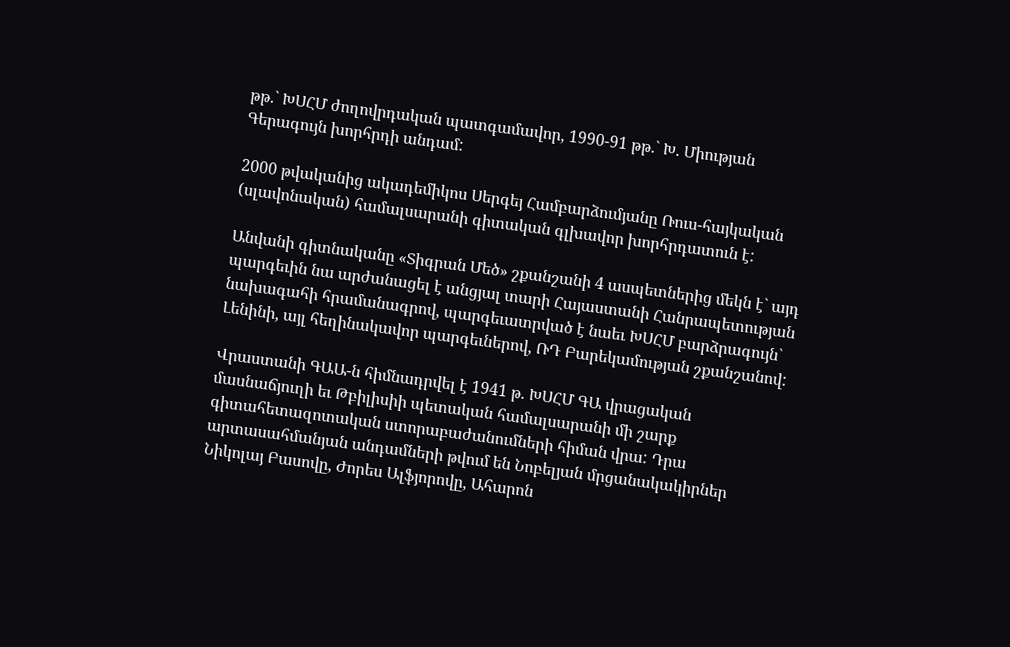թթ.` ԽՍՀՄ ժողովրդական պատգամավոր, 1990-91 թթ.` Խ. Միության Գերագույն խորհրդի անդամ:

2000 թվականից ակադեմիկոս Սերգեյ Համբարձումյանը Ռուս-հայկական (սլավոնական) համալսարանի գիտական գլխավոր խորհրդատուն է:

Անվանի գիտնականը «Տիգրան Մեծ» շքանշանի 4 ասպետներից մեկն է` այդ պարգեւին նա արժանացել է անցյալ տարի Հայաստանի Հանրապետության նախագահի հրամանագրով, պարգեւատրված է նաեւ ԽՍՀՄ բարձրագույն` Լենինի, այլ հեղինակավոր պարգեւներով, ՌԴ Բարեկամության շքանշանով:

Վրաստանի ԳԱԱ-ն հիմնադրվել է 1941 թ. ԽՍՀՄ ԳԱ վրացական մասնաճյուղի եւ Թբիլիսիի պետական համալսարանի մի շարք գիտահետազոտական ստորաբաժանումների հիման վրա: Դրա արտասահմանյան անդամների թվում են Նոբելյան մրցանակակիրներ Նիկոլայ Բասովը, Ժորես Ալֆյորովը, Ահարոն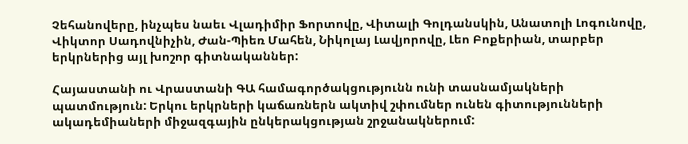Չեհանովերը, ինչպես նաեւ Վլադիմիր Ֆորտովը, Վիտալի Գոլդանսկին, Անատոլի Լոգունովը, Վիկտոր Սադովնիչին, Ժան-Պիեռ Մահեն, Նիկոլայ Լավյորովը, Լեո Բոքերիան, տարբեր երկրներից այլ խոշոր գիտնականներ:

Հայաստանի ու Վրաստանի ԳԱ համագործակցությունն ունի տասնամյակների պատմություն: Երկու երկրների կաճառներն ակտիվ շփումներ ունեն գիտությունների ակադեմիաների միջազգային ընկերակցության շրջանակներում: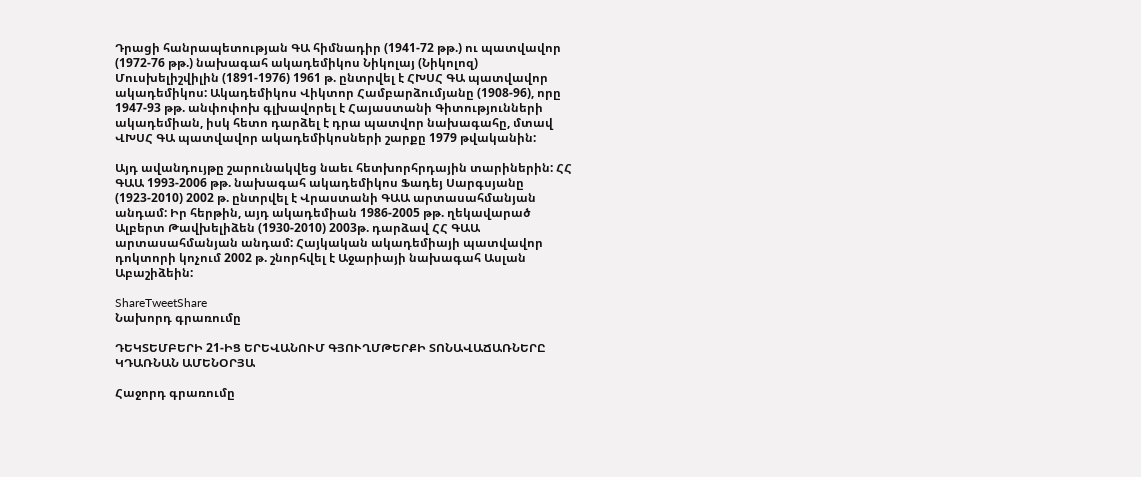Դրացի հանրապետության ԳԱ հիմնադիր (1941-72 թթ.) ու պատվավոր (1972-76 թթ.) նախագահ ակադեմիկոս Նիկոլայ (Նիկոլոզ) Մուսխելիշվիլին (1891-1976) 1961 թ. ընտրվել է ՀԽՍՀ ԳԱ պատվավոր ակադեմիկոս: Ակադեմիկոս Վիկտոր Համբարձումյանը (1908-96), որը 1947-93 թթ. անփոփոխ գլխավորել է Հայաստանի Գիտությունների ակադեմիան, իսկ հետո դարձել է դրա պատվոր նախագահը, մտավ ՎԽՍՀ ԳԱ պատվավոր ակադեմիկոսների շարքը 1979 թվականին:

Այդ ավանդույթը շարունակվեց նաեւ հետխորհրդային տարիներին: ՀՀ ԳԱԱ 1993-2006 թթ. նախագահ ակադեմիկոս Ֆադեյ Սարգսյանը (1923-2010) 2002 թ. ընտրվել է Վրաստանի ԳԱԱ արտասահմանյան անդամ: Իր հերթին, այդ ակադեմիան 1986-2005 թթ. ղեկավարած Ալբերտ Թավխելիձեն (1930-2010) 2003թ. դարձավ ՀՀ ԳԱԱ արտասահմանյան անդամ: Հայկական ակադեմիայի պատվավոր դոկտորի կոչում 2002 թ. շնորհվել է Աջարիայի նախագահ Ասլան Աբաշիձեին:

ShareTweetShare
Նախորդ գրառումը

ԴԵԿՏԵՄԲԵՐԻ 21-ԻՑ ԵՐԵՎԱՆՈՒՄ ԳՅՈՒՂՄԹԵՐՔԻ ՏՈՆԱՎԱՃԱՌՆԵՐԸ ԿԴԱՌՆԱՆ ԱՄԵՆՕՐՅԱ

Հաջորդ գրառումը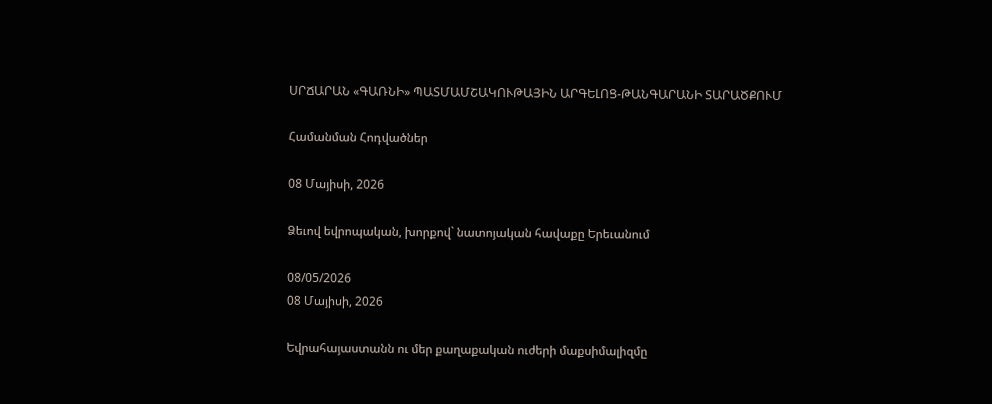ՍՐՃԱՐԱՆ «ԳԱՌՆԻ» ՊԱՏՄԱՄՇԱԿՈՒԹԱՅԻՆ ԱՐԳԵԼՈՑ-ԹԱՆԳԱՐԱՆԻ ՏԱՐԱԾՔՈՒՄ

Համանման Հոդվածներ

08 Մայիսի, 2026

Ձեւով եվրոպական, խորքով` նատոյական հավաքը Երեւանում

08/05/2026
08 Մայիսի, 2026

Եվրահայաստանն ու մեր քաղաքական ուժերի մաքսիմալիզմը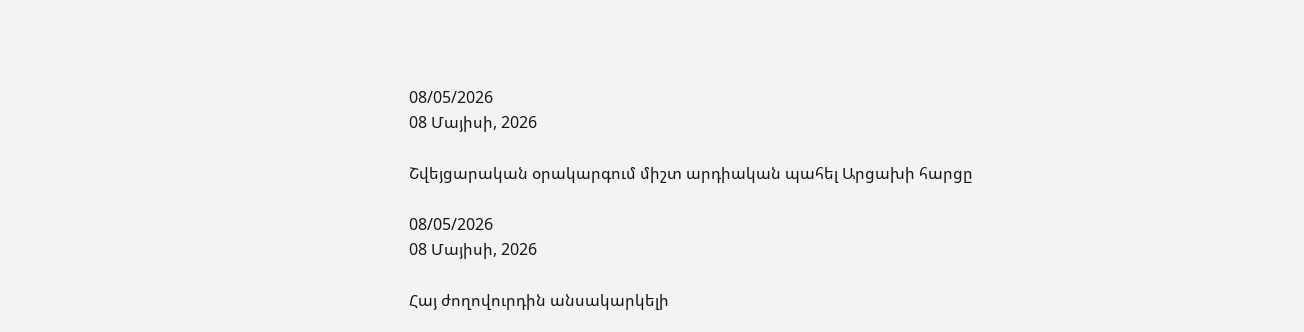08/05/2026
08 Մայիսի, 2026

Շվեյցարական օրակարգում միշտ արդիական պահել Արցախի հարցը

08/05/2026
08 Մայիսի, 2026

Հայ ժողովուրդին անսակարկելի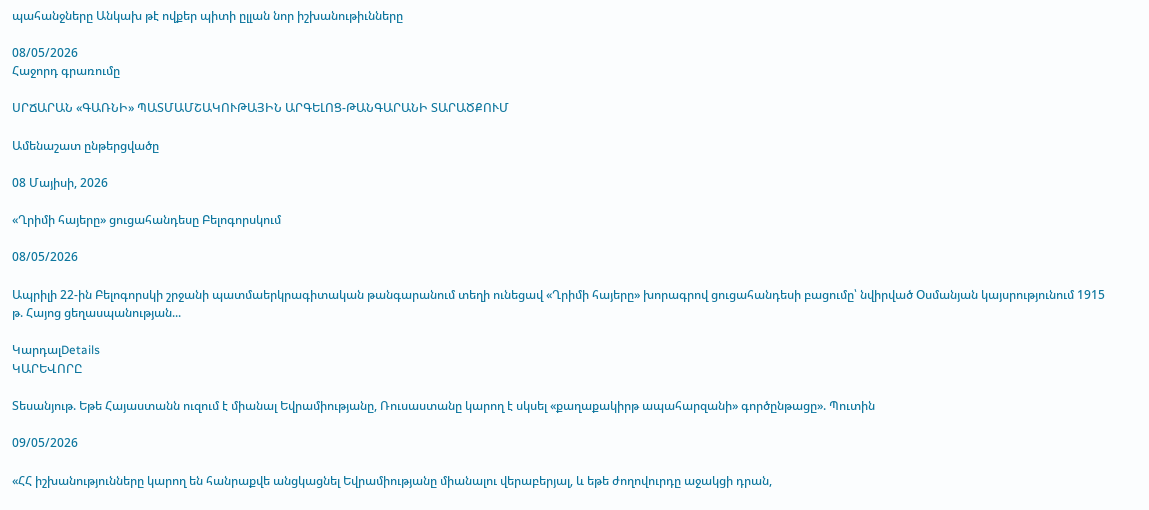պահանջները Անկախ թէ ովքեր պիտի ըլլան նոր իշխանութիւնները

08/05/2026
Հաջորդ գրառումը

ՍՐՃԱՐԱՆ «ԳԱՌՆԻ» ՊԱՏՄԱՄՇԱԿՈՒԹԱՅԻՆ ԱՐԳԵԼՈՑ-ԹԱՆԳԱՐԱՆԻ ՏԱՐԱԾՔՈՒՄ

Ամենաշատ ընթերցվածը

08 Մայիսի, 2026

«Ղրիմի հայերը» ցուցահանդեսը Բելոգորսկում

08/05/2026

Ապրիլի 22-ին Բելոգորսկի շրջանի պատմաերկրագիտական թանգարանում տեղի ունեցավ «Ղրիմի հայերը» խորագրով ցուցահանդեսի բացումը՝ նվիրված Օսմանյան կայսրությունում 1915 թ. Հայոց ցեղասպանության...

ԿարդալDetails
ԿԱՐԵՎՈՐԸ

Տեսանյութ. Եթե Հայաստանն ուզում է միանալ Եվրամիությանը, Ռուսաստանը կարող է սկսել «քաղաքակիրթ ապահարզանի» գործընթացը». Պուտին

09/05/2026

«ՀՀ իշխանությունները կարող են հանրաքվե անցկացնել Եվրամիությանը միանալու վերաբերյալ, և եթե ժողովուրդը աջակցի դրան,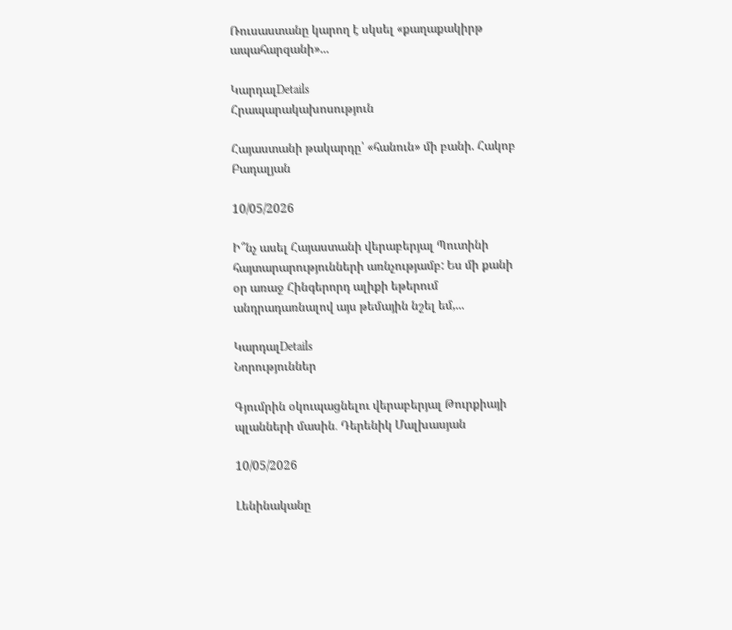Ռուսաստանը կարող է սկսել «քաղաքակիրթ ապահարզանի»...

ԿարդալDetails
Հրապարակախոսություն

Հայաստանի թակարդը՝ «հանուն» մի բանի. Հակոբ Բադալյան

10/05/2026

Ի՞նչ ասել Հայաստանի վերաբերյալ Պուտինի հայտարարությունների առնչությամբ: Ես մի քանի օր առաջ Հինգերորդ ալիքի եթերում անդրադառնալով այս թեմային նշել եմ,...

ԿարդալDetails
Նորություններ

Գյումրին օկուպացնելու վերաբերյալ Թուրքիայի պլանների մասին․ Դերենիկ Մալխասյան

10/05/2026

Լենինականը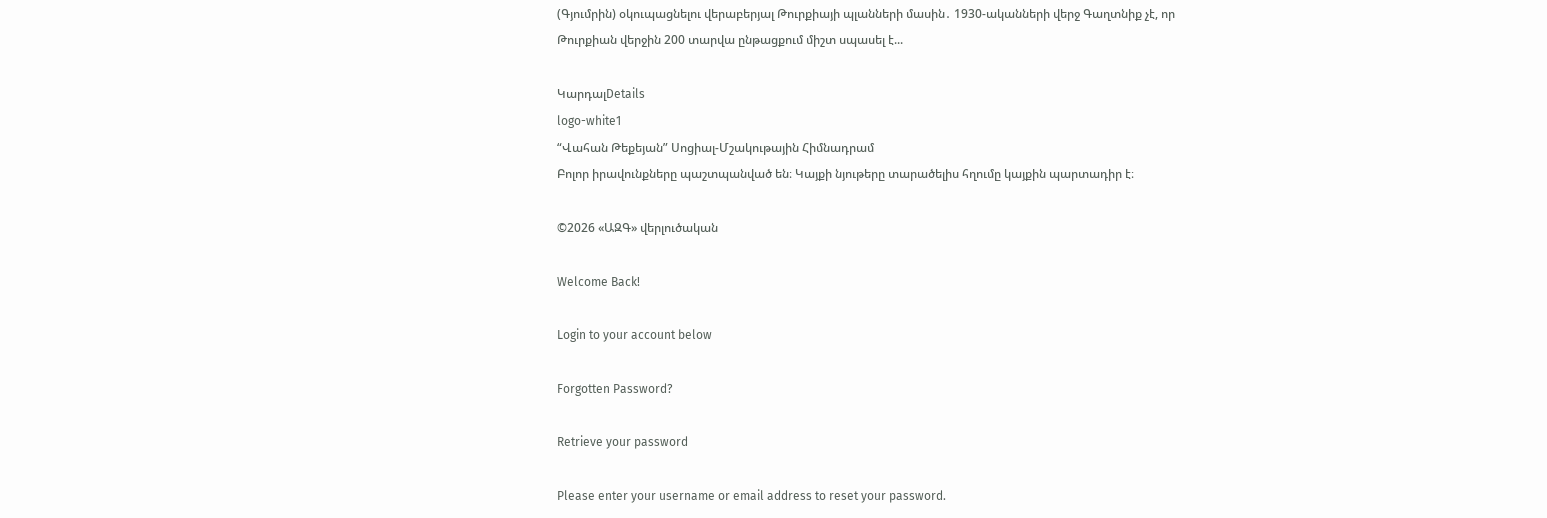(Գյումրին) օկուպացնելու վերաբերյալ Թուրքիայի պլանների մասին․ 1930-ականների վերջ Գաղտնիք չէ, որ Թուրքիան վերջին 200 տարվա ընթացքում միշտ սպասել է...

ԿարդալDetails
logo-white1
“Վահան Թեքեյան” Սոցիալ-Մշակութային Հիմնադրամ
Բոլոր իրավունքները պաշտպանված են։ Կայքի նյութերը տարածելիս հղումը կայքին պարտադիր է։

©2026 «ԱԶԳ» վերլուծական

Welcome Back!

Login to your account below

Forgotten Password?

Retrieve your password

Please enter your username or email address to reset your password.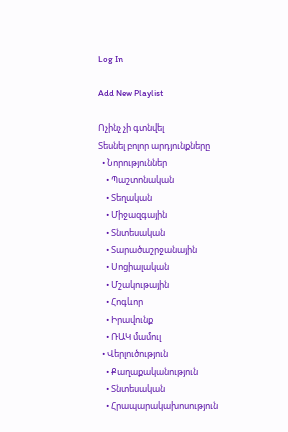Log In

Add New Playlist

Ոչինչ չի գտնվել
Տեսնել բոլոր արդյունքները
  • Նորություններ
    • Պաշտոնական
    • Տեղական
    • Միջազգային
    • Տնտեսական
    • Տարածաշրջանային
    • Սոցիալական
    • Մշակութային
    • Հոգևոր
    • Իրավունք
    • ՌԱԿ մամուլ
  • Վերլուծություն
    • Քաղաքականություն
    • Տնտեսական
    • Հրապարակախոսություն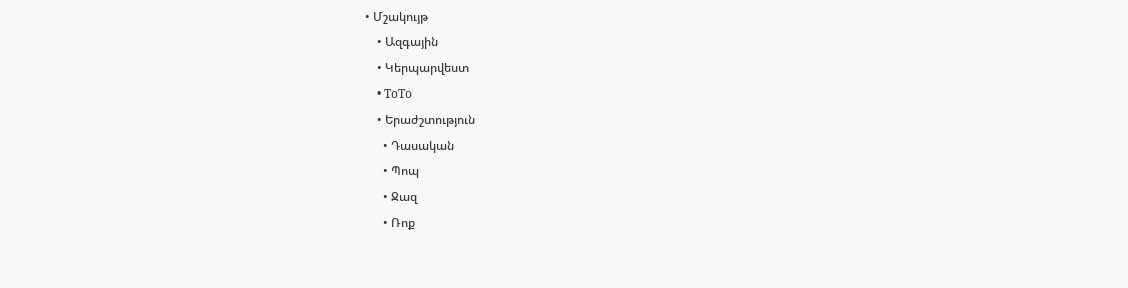• Մշակույթ
    • Ազգային
    • Կերպարվեստ
    • ToTo
    • Երաժշտություն
      • Դասական
      • Պոպ
      • Ջազ
      • Ռոք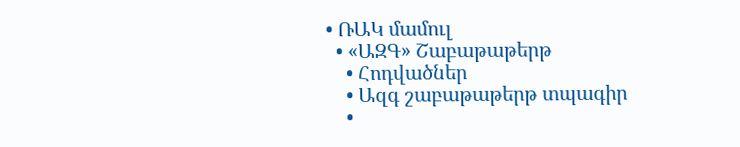• ՌԱԿ մամուլ
  • «ԱԶԳ» Շաբաթաթերթ
    • Հոդվածներ
    • Ազգ շաբաթաթերթ տպագիր
    •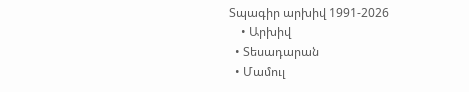Տպագիր արխիվ 1991-2026
    • Արխիվ
  • Տեսադարան
  • Մամուլ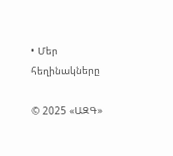• Մեր հեղինակները

© 2025 «ԱԶԳ»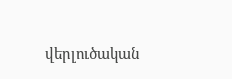վերլուծական